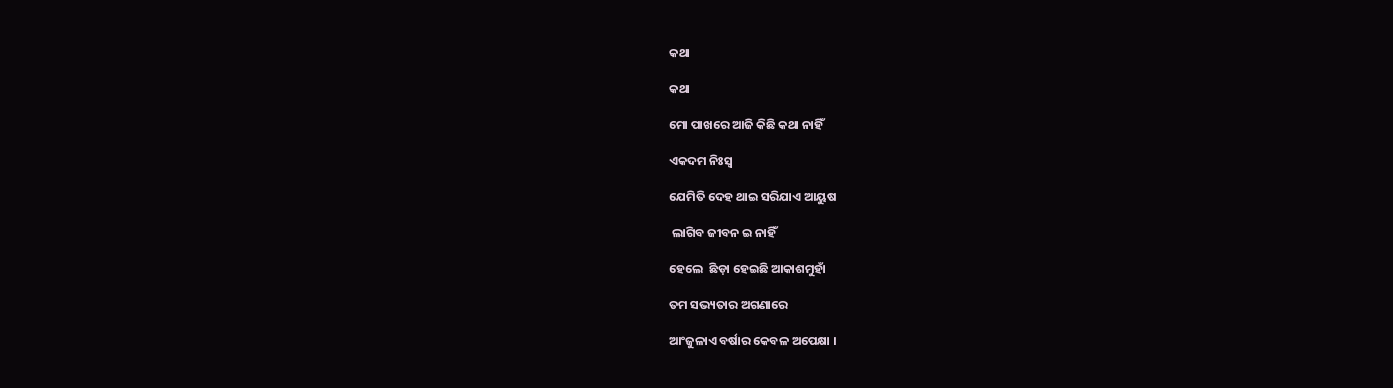କଥା

କଥା

ମୋ ପାଖରେ ଆଜି କିଛି କଥା ନାହିଁ

ଏକଦମ ନିଃସ୍ୱ

ଯେମିତି ଦେହ ଥାଇ ସରିଯାଏ ଆୟୁଷ

 ଲାଗିବ ଜୀବନ ଇ ନାହିଁ

ହେଲେ  ଛିଡ଼ା ହେଇଛି ଆକାଶମୁହାଁ

ତମ ସଭ୍ୟତାର ଅଗଣାରେ

ଆଂଜୁଳାଏ ବର୍ଷାର କେବଳ ଅପେକ୍ଷା ।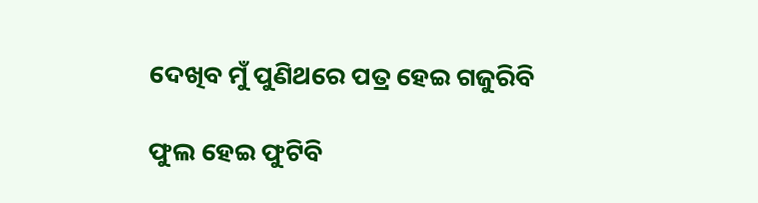ଦେଖିବ ମୁଁ ପୁଣିଥରେ ପତ୍ର ହେଇ ଗଜୁରିବି

ଫୁଲ ହେଇ ଫୁଟିବି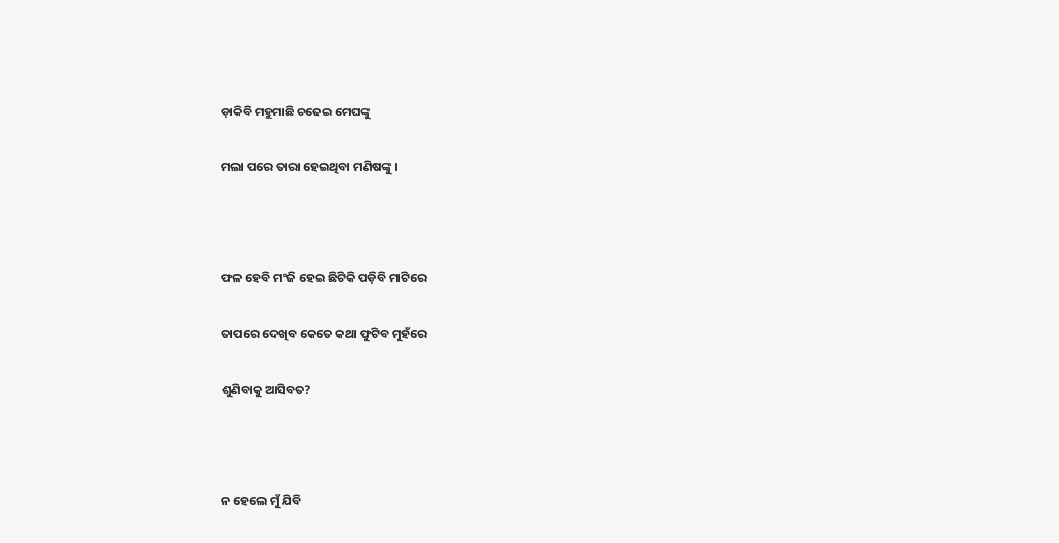ଡ଼ାକିବି ମହୁମାଛି ଚଢେଇ ମେଘଙ୍କୁ

ମଲା ପରେ ତାରା ହେଇଥିବା ମଣିଷଙ୍କୁ ।



ଫଳ ହେବି ମଂଜି ହେଇ ଛିଟିକି ପଡ଼ିବି ମାଟିରେ

ତାପରେ ଦେଖିବ କେତେ କଥା ଫୁଟିବ ମୁହଁରେ

ଶୁଣିବାକୁ ଆସିବତ?



ନ ହେଲେ ମୁଁ ଯିବି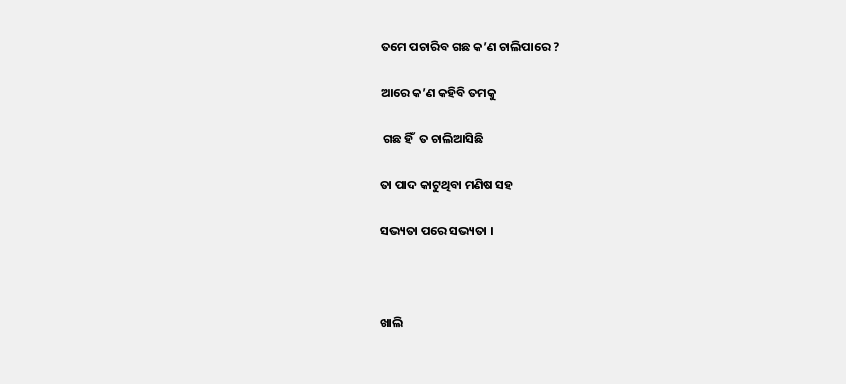ତମେ ପଚାରିବ ଗଛ କ’ଣ ଚାଲିପାରେ ?

ଆରେ କ’ଣ କହିବି ତମକୁ

 ଗଛ ହିଁ  ତ ଚାଲିଆସିଛି

ତା ପାଦ କାଟୁଥିବା ମଣିଷ ସହ

ସଭ୍ୟତା ପରେ ସଭ୍ୟତା ।



ଖାଲି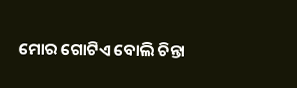ମୋର ଗୋଟିଏ ବୋଲି ଚିନ୍ତା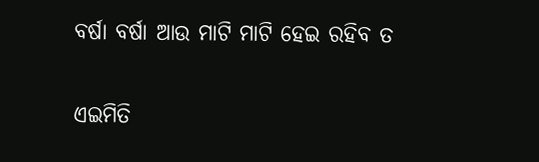ବର୍ଷା ବର୍ଷା ଆଉ ମାଟି ମାଟି ହେଇ ରହିବ ତ

ଏଇମିତି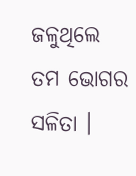ଜଳୁଥିଲେ ତମ ଭୋଗର ସଳିତା ।